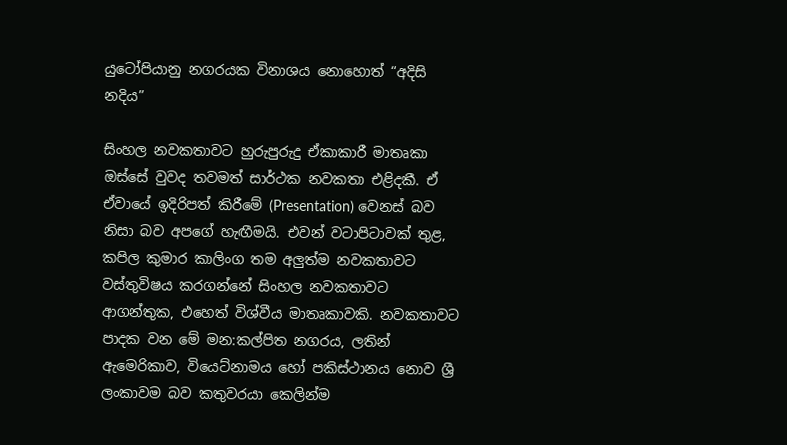යුටෝපියානු නගරයක විනාශය නොහොත් “අදිසි නදිය”

සිංහල නවකතාවට හුරුපුරුදු ඒකාකාරී මාතෘකා ඔස්සේ වුවද තවමත් සාර්ථක නවකතා එළිදකී. ඒ ඒවායේ ඉදිරිපත් කිරීමේ (Presentation) වෙනස් බව නිසා බව අපගේ හැඟීමයි. එවන් වටාපිටාවක් තුළ, කපිල කුමාර කාලිංග තම අලුත්ම නවකතාවට වස්තුවිෂය කරගන්නේ සිංහල නවකතාවට ආගන්තුක, එහෙත් විශ්වීය මාතෘකාවකි. නවකතාවට පාදක වන මේ මන:කල්පිත නගරය, ලතින් ඇමෙරිකාව, වියෙට්නාමය හෝ පකිස්ථානය නොව ශ්‍රී ලංකාවම බව කතුවරයා කෙලින්ම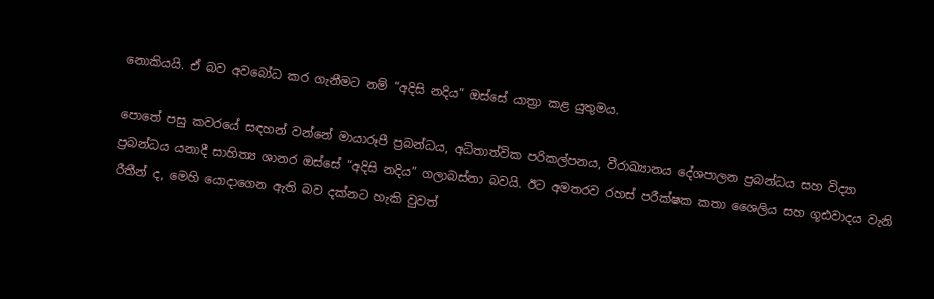නොකියයි. ඒ බව අවබෝධ කර ගැනීමට නම් “අදිසි නදිය” ඔස්සේ යාත්‍රා කළ යුතුමය.

පොතේ පසු කවරයේ සඳහන් වන්නේ මායාරූපී ප්‍රබන්ධය, අධිතාත්වික පරිකල්පනය, වීරාඛ්‍යානය දේශපාලන ප්‍රබන්ධය සහ විද්‍යා ප්‍රබන්ධය යනාදී සාහිත්‍ය ශානර ඔස්සේ “අදිසි නදිය” ගලාබස්නා බවයි. ඊට අමතරව රහස් පරීක්ෂක කතා ශෛලිය සහ ගූඪවාදය වැනි රීතීන් ද, මෙහි යොදාගෙන ඇති බව දක්නට හැකි වුවත්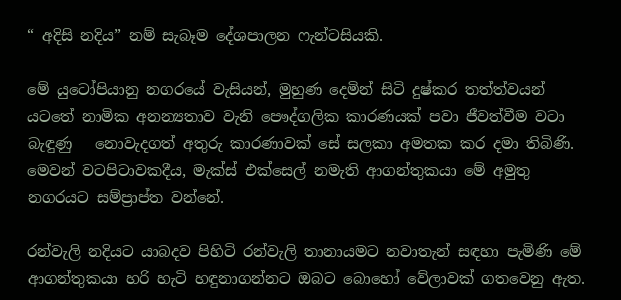“ අදිසි නදිය” නම් සැබෑම දේශපාලන ෆැන්ටසියකි.

මේ යුටෝපියානු නගරයේ වැසියන්, මුහුණ දෙමින් සිටි දුෂ්කර තත්ත්වයන් යටතේ නාමික අනන්‍යතාව වැනි පෞද්ගලික කාරණයක් පවා ජීවත්වීම වටා බැඳුණු   නොවැදගත් අතුරු කාරණාවක් සේ සලකා අමතක කර දමා තිබිණි. මෙවන් වටපිටාවකදීය, මැක්ස් එක්සෙල් නමැති ආගන්තුකයා මේ අමුතු නගරයට සම්ප්‍රාප්ත වන්නේ.

රන්වැලි නදියට යාබදව පිහිටි රන්වැලි තානායමට නවාතැන් සඳහා පැමිණි මේ ආගන්තුකයා හරි හැටි හඳුනාගන්නට ඔබට බොහෝ වේලාවක් ගතවෙනු ඇත.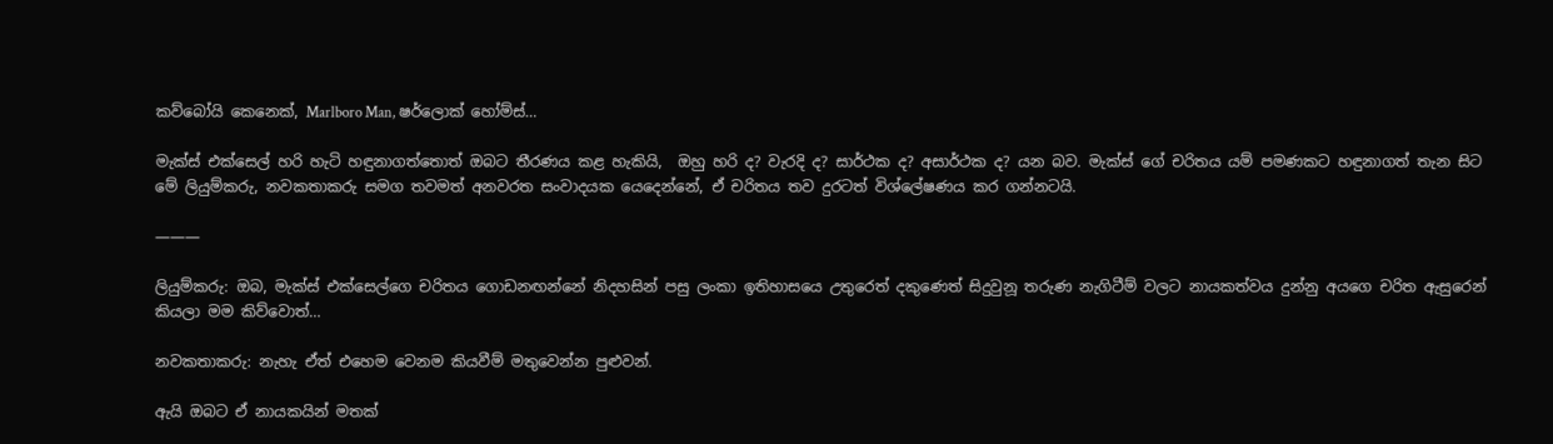කව්බෝයි කෙනෙක්, Marlboro Man, ෂර්ලොක් හෝම්ස්…

මැක්ස් එක්සෙල් හරි හැටි හඳුනාගත්තොත් ඔබට තීරණය කළ හැකියි,  ඔහු හරි ද? වැරදි ද? සාර්ථක ද? අසාර්ථක ද? යන බව. මැක්ස් ගේ චරිතය යම් පමණකට හඳුනාගත් තැන සිට මේ ලියුම්කරු, නවකතාකරු සමග තවමත් අනවරත සංවාදයක යෙදෙන්නේ, ඒ චරිතය තව දුරටත් විශ්ලේෂණය කර ගන්නටයි.

———

ලියුම්කරු: ඔබ, මැක්ස් එක්සෙල්ගෙ චරිතය ගොඩනඟන්නේ නිදහසින් පසු ලංකා ඉතිහාසයෙ උතුරෙත් දකුණෙත් සිදුවුනූ තරුණ නැගිටීම් වලට නායකත්වය දුන්නු අයගෙ චරිත ඇසුරෙන් කියලා මම කිව්වොත්…

නවකතාකරු: නැහැ ඒත් එහෙම වෙනම කියවීම් මතුවෙන්න පුළුවන්.

ඇයි ඔබට ඒ නායකයින් මතක්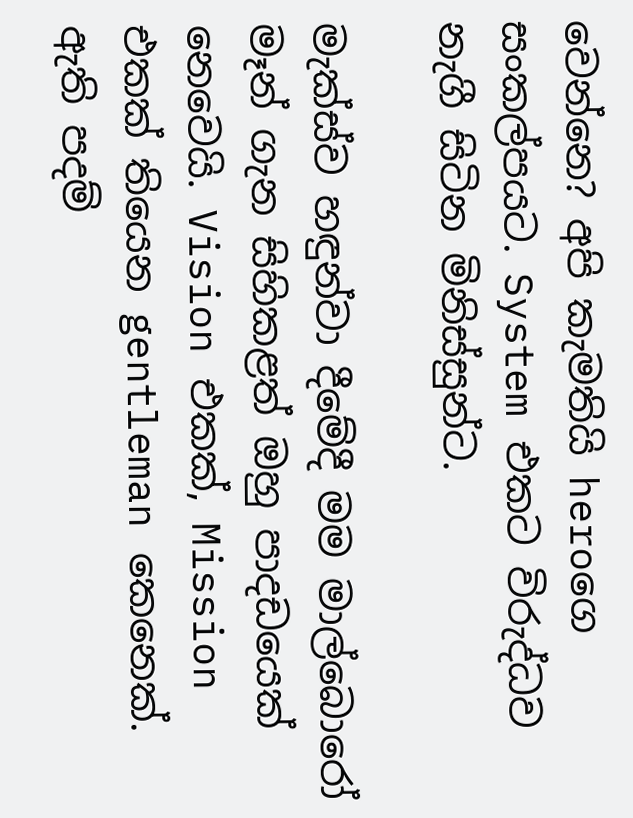වෙන්නෙ? අපි කැමතියි heroගෙ සංකල්පයට. System එකට විරුද්ධව නැගී සිටින මිනිස්සුන්ට.

මැක්ස්ව හඳුන්වා දීමේදී මම මාල්බොරෝ මෑන් ගැන සිහිකළත් ඔහු පාදඩයෙක් නෙවෙයි. Vision එකක්, Mission එකක් තියෙන gentleman කෙනෙක්. ඇති පදම්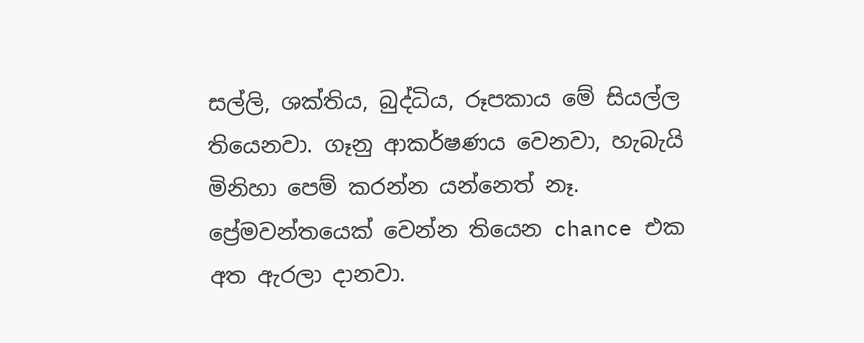සල්ලි, ශක්තිය, බුද්ධිය, රූපකාය මේ සියල්ල තියෙනවා. ගෑනු ආකර්ෂණය වෙනවා, හැබැයි මිනිහා පෙම් කරන්න යන්නෙත් නෑ. ප්‍රේමවන්තයෙක් වෙන්න තියෙන chance එක අත ඇරලා දානවා.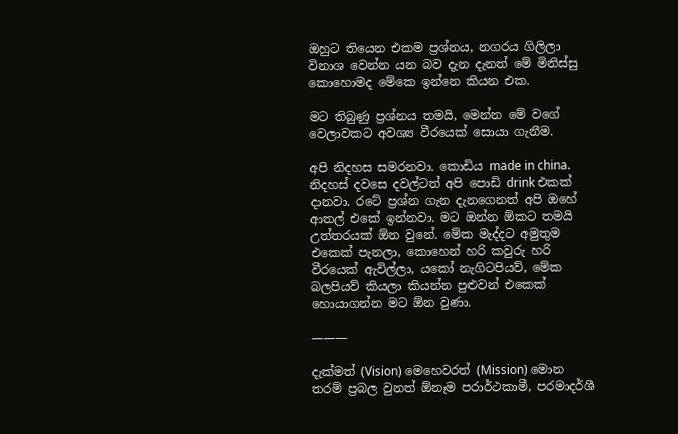ඔහුට තියෙන එකම ප්‍රශ්නය, නගරය ගිලිලා විනාශ වෙන්න යන බව දැන දැනත් මේ මිනිස්සු කොහොමද මේකෙ ඉන්නෙ කියන එක.

මට තිබුණු ප්‍රශ්නය තමයි, මෙන්න මේ වගේ වෙලාවකට අවශ්‍ය වීරයෙක් සොයා ගැනීම.

අපි නිදහස සමරනවා. කොඩිය made in china. නිදහස් දවසෙ දවල්ටත් අපි පොඩි drink එකක් දානවා. රටේ ප්‍රශ්න ගැන දැනගෙනත් අපි ඔහේ ආතල් එකේ ඉන්නවා. මට ඔන්න ඕකට තමයි උත්තරයක් ඕන වුනේ. මේක මැද්දට අමුතුම එකෙක් පැනලා, කොහෙන් හරි කවුරු හරි වීරයෙක් ඇවිල්ලා, යකෝ නැගිටපියව්, මේක බලපියව් කියලා කියන්න පුළුවන් එකෙක් හොයාගන්න මට ඕන වුණා.

———

දැක්මත් (Vision) මෙහෙවරත් (Mission) මොන තරම් ප්‍රබල වුනත් ඕනෑම පරාර්ථකාමී, පරමාදර්ශී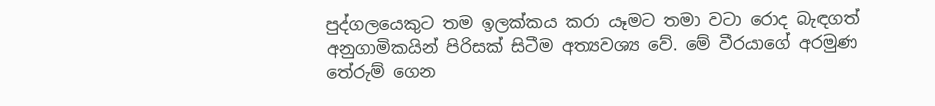පුද්ගලයෙකුට තම ඉලක්කය කරා යෑමට තමා වටා රොද බැඳගත් අනුගාමිකයින් පිරිසක් සිටීම අත්‍යවශ්‍ය වේ. මේ වීරයාගේ අරමුණ තේරුම් ගෙන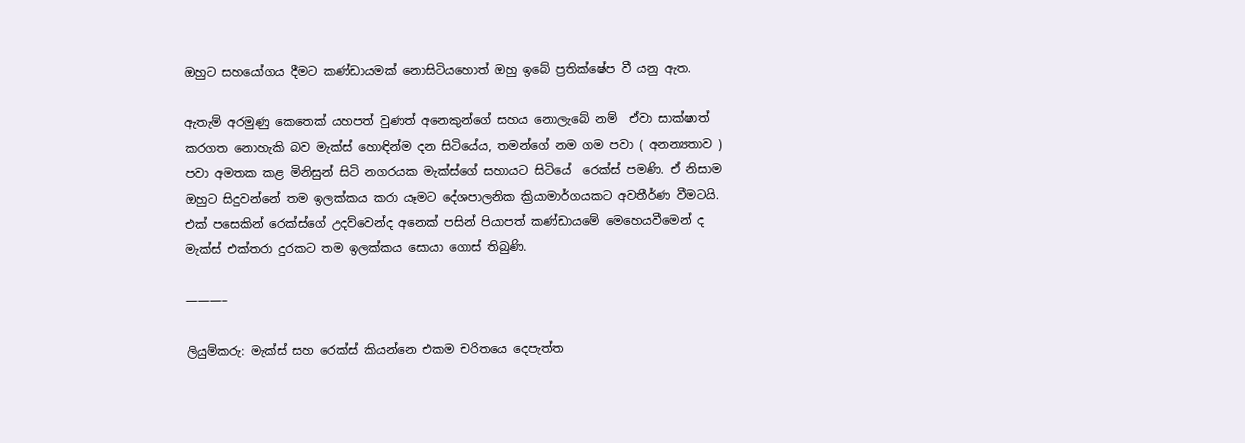ඔහුට සහයෝගය දීමට කණ්ඩායමක් නොසිටියහොත් ඔහු ඉබේ ප්‍රතික්ෂේප වී යනු ඇත.

ඇතැම් අරමුණු කෙතෙක් යහපත් වුණත් අනෙකුන්ගේ සහය නොලැබේ නම්  ඒවා සාක්ෂාත් කරගත නොහැකි බව මැක්ස් හොඳින්ම දන සිටියේය, තමන්ගේ නම ගම පවා ( අනන්‍යතාව ) පවා අමතක කළ මිනිසුන් සිටි නගරයක මැක්ස්ගේ සහායට සිටියේ  රෙක්ස් පමණි. ඒ නිසාම ඔහුට සිදුවන්නේ තම ඉලක්කය කරා යෑමට දේශපාලනික ක්‍රියාමාර්ගයකට අවතීර්ණ වීමටයි. එක් පසෙකින් රෙක්ස්ගේ උදව්වෙන්ද අනෙක් පසින් පියාපත් කණ්ඩායමේ මෙහෙයවීමෙන් ද මැක්ස් එක්තරා දුරකට තම ඉලක්කය සොයා ගොස් තිබුණි.

———–

ලියුම්කරු: මැක්ස් සහ රෙක්ස් කියන්නෙ එකම චරිතයෙ දෙපැත්ත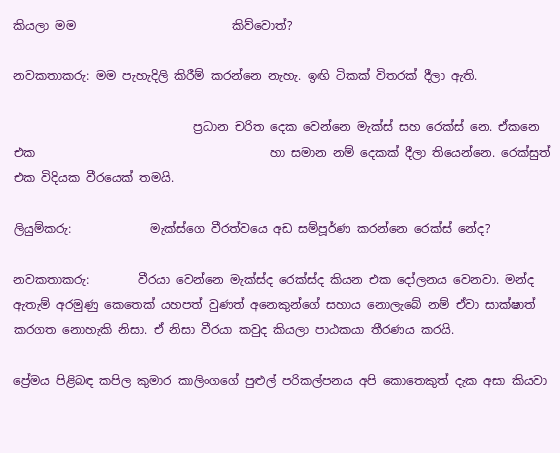කියලා මම                          කිව්වොත්?

නවකතාකරු: මම පැහැදිලි කිරීම් කරන්නෙ නැහැ. ඉඟි ටිකක් විතරක් දීලා ඇති.

                              ප්‍රධාන චරිත දෙක වෙන්නෙ මැක්ස් සහ රෙක්ස් නෙ. ඒකනෙ එක                                       හා සමාන නම් දෙකක් දීලා තියෙන්නෙ. රෙක්සුත් එක විදියක වීරයෙක් තමයි.

ලියුම්කරු:             මැක්ස්ගෙ වීරත්වයෙ අඩ සම්පූර්ණ කරන්නෙ රෙක්ස් නේද?

නවකතාකරු:        වීරයා වෙන්නෙ මැක්ස්ද රෙක්ස්ද කියන එක දෝලනය වෙනවා. මන්ද ඇතැම් අරමුණු කෙතෙක් යහපත් වුණත් අනෙකුන්ගේ සහාය නොලැබේ නම් ඒවා සාක්ෂාත් කරගත නොහැකි නිසා. ඒ නිසා වීරයා කවුද කියලා පාඨකයා තීරණය කරයි.

ප්‍රේමය පිළිබඳ කපිල කුමාර කාලිංගගේ පුළුල් පරිකල්පනය අපි කොතෙකුත් දැක අසා කියවා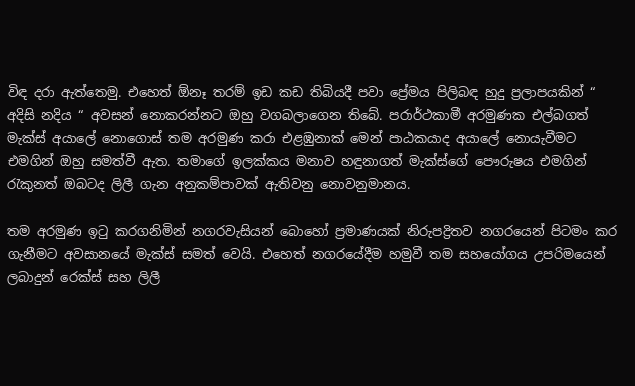විඳ දරා ඇත්තෙමු. එහෙත් ඕනෑ තරම් ඉඩ කඩ තිබියදී පවා ප්‍රේමය පිලිබඳ හුදු ප්‍රලාපයකින් “ අදිසි නදිය “ අවසන් නොකරන්නට ඔහු වගබලාගෙන තිබේ. පරාර්ථකාමී අරමුණක එල්බගත් මැක්ස් අයාලේ නොගොස් තම අරමුණ කරා එළඹුනාක් මෙන් පාඨකයාද අයාලේ නොයැවීමට එමගින් ඔහු සමත්වී ඇත. තමාගේ ඉලක්කය මනාව හඳුනාගත් මැක්ස්ගේ පෞරුෂය එමගින් රැකුනත් ඔබටද ලිලී ගැන අනුකම්පාවක් ඇතිවනු නොවනුමානය.

තම අරමුණ ඉටු කරගනිමින් නගරවැසියන් බොහෝ ප්‍රමාණයක් නිරුපද්‍රිතව නගරයෙන් පිටමං කර ගැනීමට අවසානයේ මැක්ස් සමත් වෙයි. එහෙත් නගරයේදීම හමුවී තම සහයෝගය උපරිමයෙන් ලබාදුන් රෙක්ස් සහ ලිලී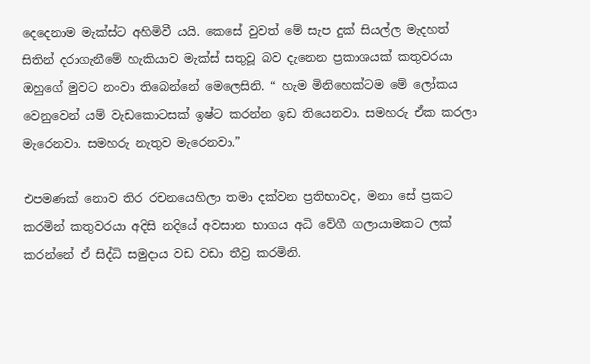දෙදෙනාම මැක්ස්ට අහිමිවී යයි. කෙසේ වුවත් මේ සැප දුක් සියල්ල මැදහත් සිතින් දරාගැනීමේ හැකියාව මැක්ස් සතුවූ බව දැනෙන ප්‍රකාශයක් කතුවරයා ඔහුගේ මුවට නංවා තිබෙන්නේ මෙලෙසිනි. “ හැම මිනිහෙක්ටම මේ ලෝකය වෙනුවෙන් යම් වැඩකොටසක් ඉෂ්ට කරන්න ඉඩ තියෙනවා. සමහරු ඒක කරලා මැරෙනවා. සමහරු නැතුව මැරෙනවා.”

එපමණක් නොව තිර රචනයෙහිලා තමා දක්වන ප්‍රතිභාවද, මනා සේ ප්‍රකට කරමින් කතුවරයා අදිසි නදියේ අවසාන භාගය අධි වේගී ගලායාමකට ලක් කරන්නේ ඒ සිද්ධි සමුදාය වඩ වඩා තීව්‍ර කරමිනි.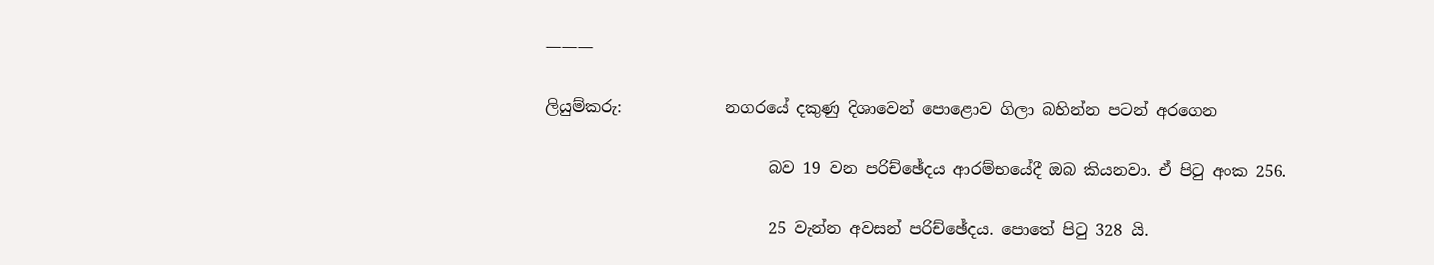———

ලියුම්කරු:             නගරයේ දකුණු දිශාවෙන් පොළොව ගිලා බහින්න පටන් අරගෙන

                            බව 19 වන පරිච්ඡේදය ආරම්භයේදී ඔබ කියනවා. ඒ පිටු අංක 256.

                            25 වැන්න අවසන් පරිච්ඡේදය. පොතේ පිටු 328 යි.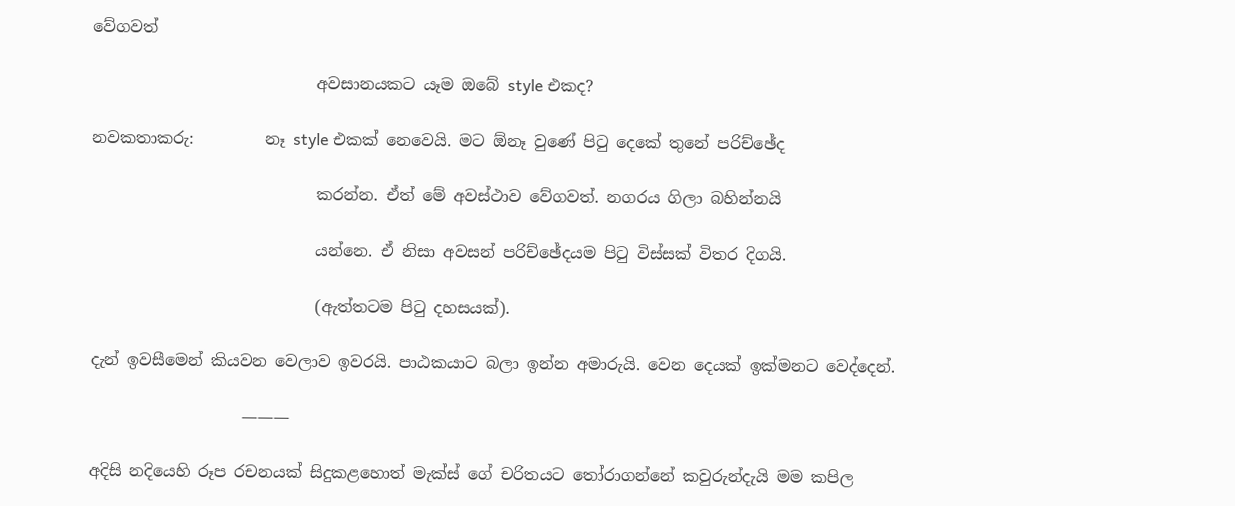වේගවත්

                            අවසානයකට යෑම ඔබේ style එකද?

නවකතාකරු:         නෑ style එකක් නෙවෙයි. මට ඕනෑ වුණේ පිටු දෙකේ තුනේ පරිච්ඡේද

                            කරන්න. ඒත් මේ අවස්ථාව වේගවත්. නගරය ගිලා බහින්නයි

                            යන්නෙ. ඒ නිසා අවසන් පරිච්ඡේදයම පිටු විස්සක් විතර දිගයි.

                            (ඇත්තටම පිටු දහසයක්).

දැන් ඉවසීමෙන් කියවන වෙලාව ඉවරයි. පාඨකයාට බලා ඉන්න අමාරුයි. වෙන දෙයක් ඉක්මනට වෙද්දෙන්.

                   ———

අදිසි නදියෙහි රූප රචනයක් සිදුකළහොත් මැක්ස් ගේ චරිතයට තෝරාගන්නේ කවුරුන්දැයි මම කපිල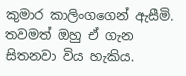කුමාර කාලිංගගෙන් ඇසීමි. තවමත් ඔහු ඒ ගැන සිතනවා විය හැකිය.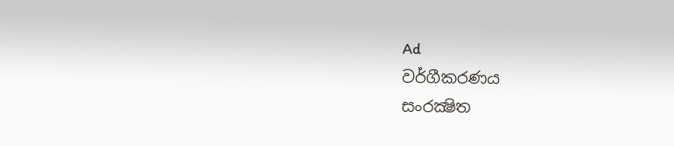Ad
වර්ගීකරණය
සංරක්‍ෂිත